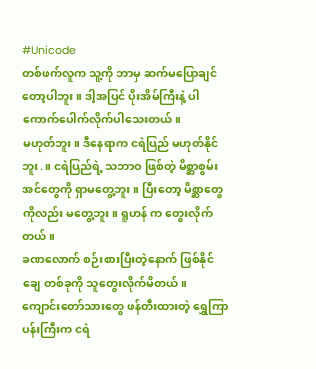#Unicode
တစ်ဖက်လူက သူ့ကို ဘာမှ ဆက်မပြောချင်တော့ပါဘူး။ ဒါ့အပြင် ပိုးအိမ်ကြီးနဲ့ ပါ ကောက်ပေါက်လိုက်ပါသေးတယ်။
မဟုတ်ဘူး။ ဒီနေရာက ငရဲပြည် မဟုတ်နိုင်ဘူး.။ ငရဲပြည်ရဲ့ သဘာဝ ဖြစ်တဲ့ မိစ္ဆာစွမ်းအင်တွေကို ရှာမတွေ့ဘူး။ ပြီးတော့ မိစ္ဆာတွေကိုလည်း မတွေ့ဘူး။ ရူဟန် က တွေးလိုက်တယ်။
ခဏလောက် စဉ်းစားပြီးတဲ့နောက် ဖြစ်နိုင်ချေ တစ်ခုကို သူတွေးလိုက်မိတယ်။
ကျောင်းတော်သားတွေ ဖန်တီးထားတဲ့ ရွှေကြာပန်းကြီးက ငရဲ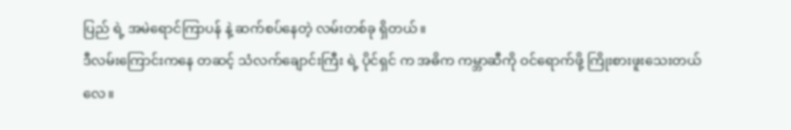ပြည် ရဲ့ အမဲရောင်ကြာပန် နဲ့ ဆက်စပ်နေတဲ့ လမ်းတစ်ခု ရှိတယ်။
ဒီလမ်းကြောင်းကနေ တဆင့် သံလက်ချောင်းကြီး ရဲ့ ပိုင်ရှင် က အဓိက ကမ္ဘာဆီကို ဝင်ရောက်ဖို့ ကြိုးစားဖူးသေးတယ်လေ။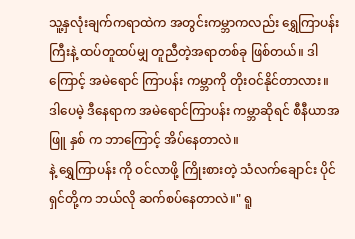သူ့နှလုံးချက်ကရာထဲက အတွင်းကမ္ဘာကလည်း ရွှေကြာပန်း ကြီးနဲ့ ထပ်တူထပ်မျှ တူညီတဲ့အရာတစ်ခု ဖြစ်တယ်။ ဒါကြောင့် အမဲရောင် ကြာပန်း ကမ္ဘာကို တိုးဝင်နိုင်တာလား။
ဒါပေမဲ့ ဒီနေရာက အမဲရောင်ကြာပန်း ကမ္ဘာဆိုရင် စီနီယာအဖြူ နှစ် က ဘာကြောင့် အိပ်နေတာလဲ။
နဲ့ ရွှေကြာပန်း ကို ဝင်လာဖို့ ကြိုးစားတဲ့ သံလက်ချောင်း ပိုင်ရှင်တို့က ဘယ်လို ဆက်စပ်နေတာလဲ။" ရူ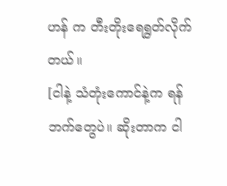ဟန် က တီးတိုးရေရွတ်လိုက်တယ်။
[ငါနဲ့ သံတုံးကောင်နဲ့က ရန်ဘက်တွေပဲ။ ဆိုးတာက ငါ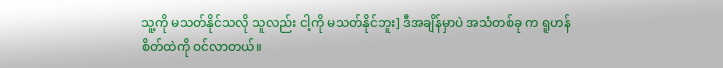သူ့ကို မသတ်နိုင်သလို သူလည်း ငါ့ကို မသတ်နိုင်ဘူး] ဒီအချိန်မှာပဲ အသံတစ်ခု က ရူဟန် စိတ်ထဲကို ဝင်လာတယ်။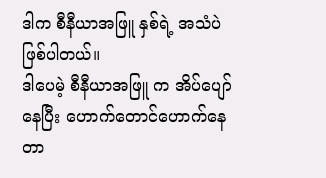ဒါက စီနီယာအဖြူ နှစ်ရဲ့ အသံပဲ ဖြစ်ပါတယ်။
ဒါပေမဲ့ စီနီယာအဖြူ က အိပ်ပျော်နေပြီး ဟောက်တောင်ဟောက်နေတာ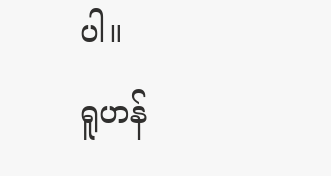ပါ။
ရူဟန်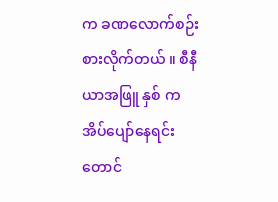က ခဏလောက်စဉ်းစားလိုက်တယ် ။ စီနီယာအဖြူ နှစ် က အိပ်ပျော်နေရင်းတောင်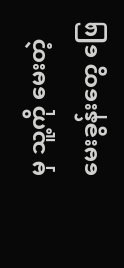မှ သူ့ကို မေးတဲ့မေးခွန်းတွေ ဖြေ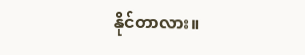နိုင်တာလား။